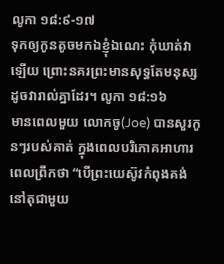លូកា ១៨:៩-១៧
ទុកឲ្យកូនតូចមកឯខ្ញុំឯណេះ កុំឃាត់វាឡើយ ព្រោះនគរព្រះមានសុទ្ធតែមនុស្សដូចវារាល់គ្នាដែរ។ លូកា ១៨:១៦
មានពេលមួយ លោកចូ(Joe) បានសួរកូនៗរបស់គាត់ ក្នុងពេលបរិភោគអាហារពេលព្រឹកថា “បើព្រះយេស៊ូវកំពុងគង់ នៅតុជាមួយ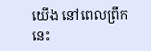យើង នៅពេលព្រឹកនេះ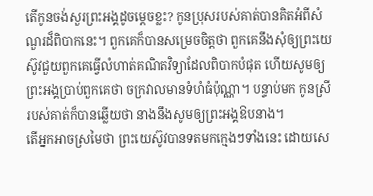តើកូនចង់សួរព្រះអង្គដូចម្តេចខ្លះ? កូនប្រុសរបស់គាត់បានគិតអំពីសំណួរដ៏ពិបាកនេះ។ ពួកគេក៏បានសម្រេចចិត្តថា ពួកគេនឹងសុំឲ្យព្រះយេស៊ូវជួយពួកគេធ្វើលំហាត់គណិតវិទ្យាដែលពិបាកបំផុត ហើយសូមឲ្យព្រះអង្គប្រាប់ពួកគេថា ចក្រវាលមានទំហំធំប៉ុណ្ណា។ បន្ទាប់មក កូនស្រីរបស់គាត់ក៏បានឆ្លើយថា នាងនឹងសូមឲ្យព្រះអង្គឱបនាង។
តើអ្នកអាចស្រមៃថា ព្រះយេស៊ូវបានទតមកក្មេងៗទាំងនេះ ដោយសេ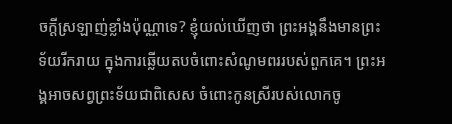ចក្តីស្រឡាញ់ខ្លាំងប៉ុណ្ណាទេ? ខ្ញុំយល់ឃើញថា ព្រះអង្គនឹងមានព្រះទ័យរីករាយ ក្នុងការឆ្លើយតបចំពោះសំណូមពររបស់ពួកគេ។ ព្រះអង្គអាចសព្វព្រះទ័យជាពិសេស ចំពោះកូនស្រីរបស់លោកចូ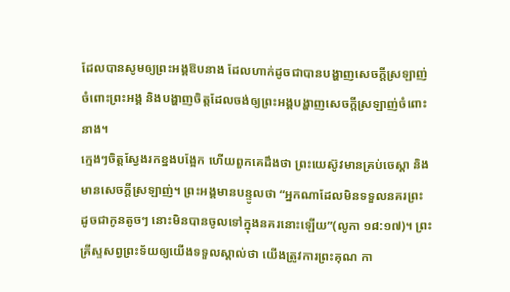ដែលបានសូមឲ្យព្រះអង្គឱបនាង ដែលហាក់ដូចជាបានបង្ហាញសេចក្តីស្រឡាញ់ចំពោះព្រះអង្គ និងបង្ហាញចិត្តដែលចង់ឲ្យព្រះអង្គបង្ហាញសេចក្តីស្រឡាញ់ចំពោះនាង។
ក្មេងៗចិត្តស្វែងរកខ្នងបង្អែក ហើយពួកគេដឹងថា ព្រះយេស៊ូវមានគ្រប់ចេស្តា និងមានសេចក្តីស្រឡាញ់។ ព្រះអង្គមានបន្ទូលថា “អ្នកណាដែលមិនទទួលនគរព្រះ ដូចជាកូនតូចៗ នោះមិនបានចូលទៅក្នុងនគរនោះឡើយ”(លូកា ១៨:១៧)។ ព្រះគ្រីស្ទសព្វព្រះទ័យឲ្យយើងទទួលស្គាល់ថា យើងត្រូវការព្រះគុណ កា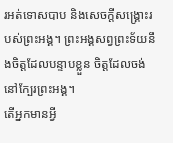រអត់ទោសបាប និងសេចក្តីសង្រ្គោះរបស់ព្រះអង្គ។ ព្រះអង្គសព្វព្រះទ័យនឹងចិត្តដែលបន្ទាបខ្លួន ចិត្តដែលចង់នៅក្បែរព្រះអង្គ។
តើអ្នកមានអ្វី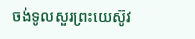ចង់ទូលសួរព្រះយេស៊ូវ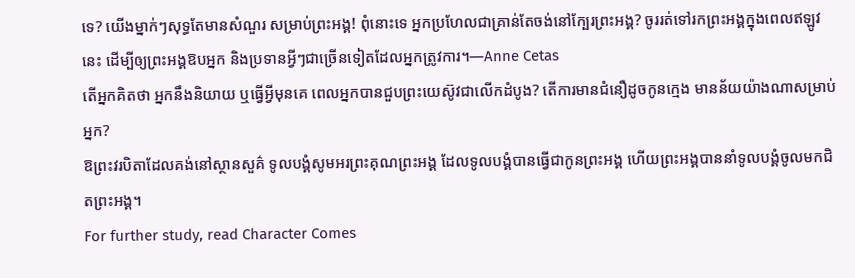ទេ? យើងម្នាក់ៗសុទ្ធតែមានសំណួរ សម្រាប់ព្រះអង្គ! ពុំនោះទេ អ្នកប្រហែលជាគ្រាន់តែចង់នៅក្បែរព្រះអង្គ? ចូររត់ទៅរកព្រះអង្គក្នុងពេលឥឡូវនេះ ដើម្បីឲ្យព្រះអង្គឱបអ្នក និងប្រទានអ្វីៗជាច្រើនទៀតដែលអ្នកត្រូវការ។—Anne Cetas
តើអ្នកគិតថា អ្នកនឹងនិយាយ ឬធ្វើអ្វីមុនគេ ពេលអ្នកបានជួបព្រះយេស៊ូវជាលើកដំបូង? តើការមានជំនឿដូចកូនក្មេង មានន័យយ៉ាងណាសម្រាប់អ្នក?
ឱព្រះវរបិតាដែលគង់នៅស្ថានសួគ៌ ទូលបង្គំសូមអរព្រះគុណព្រះអង្គ ដែលទូលបង្គំបានធ្វើជាកូនព្រះអង្គ ហើយព្រះអង្គបាននាំទូលបង្គំចូលមកជិតព្រះអង្គ។
For further study, read Character Comes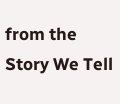from the Story We Tell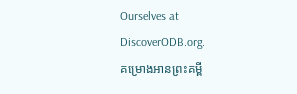Ourselves at DiscoverODB.org.
គម្រោងអានព្រះគម្ពី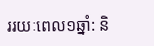ររយៈពេល១ឆ្នាំ: និ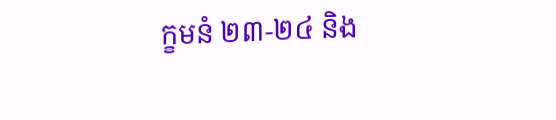ក្ខមនំ ២៣-២៤ និង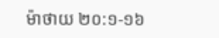ម៉ាថាយ ២០:១-១៦